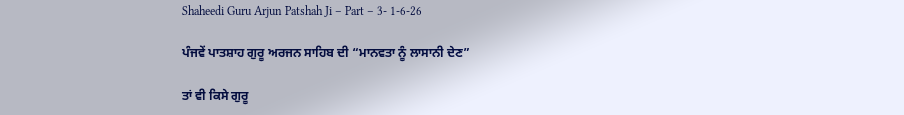Shaheedi Guru Arjun Patshah Ji – Part – 3- 1-6-26

ਪੰਜਵੇਂ ਪਾਤਸ਼ਾਹ ਗੁਰੂ ਅਰਜਨ ਸਾਹਿਬ ਦੀ “ਮਾਨਵਤਾ ਨੂੰ ਲਾਸਾਨੀ ਦੇਣ”

ਤਾਂ ਵੀ ਕਿਸੇ ਗੁਰੂ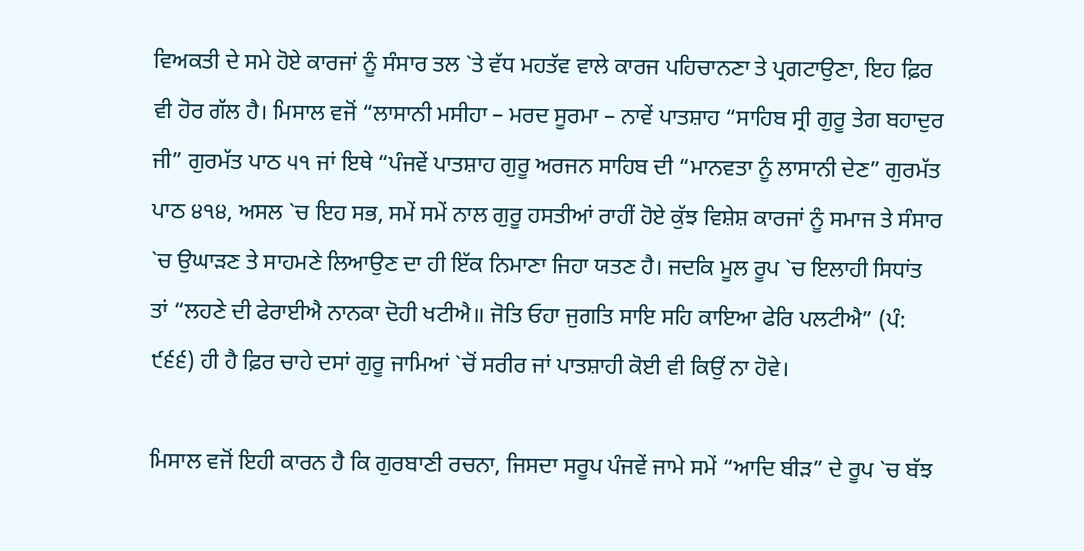ਵਿਅਕਤੀ ਦੇ ਸਮੇ ਹੋਏ ਕਾਰਜਾਂ ਨੂੰ ਸੰਸਾਰ ਤਲ `ਤੇ ਵੱਧ ਮਹਤੱਵ ਵਾਲੇ ਕਾਰਜ ਪਹਿਚਾਨਣਾ ਤੇ ਪ੍ਰਗਟਾਉਣਾ, ਇਹ ਫ਼ਿਰ ਵੀ ਹੋਰ ਗੱਲ ਹੈ। ਮਿਸਾਲ ਵਜੋਂ “ਲਾਸਾਨੀ ਮਸੀਹਾ – ਮਰਦ ਸੂਰਮਾ – ਨਾਵੇਂ ਪਾਤਸ਼ਾਹ “ਸਾਹਿਬ ਸ੍ਰੀ ਗੁਰੂ ਤੇਗ ਬਹਾਦੁਰ ਜੀ” ਗੁਰਮੱਤ ਪਾਠ ੫੧ ਜਾਂ ਇਥੇ “ਪੰਜਵੇਂ ਪਾਤਸ਼ਾਹ ਗੁਰੂ ਅਰਜਨ ਸਾਹਿਬ ਦੀ “ਮਾਨਵਤਾ ਨੂੰ ਲਾਸਾਨੀ ਦੇਣ” ਗੁਰਮੱਤ ਪਾਠ ੪੧੪, ਅਸਲ `ਚ ਇਹ ਸਭ, ਸਮੇਂ ਸਮੇਂ ਨਾਲ ਗੁਰੂ ਹਸਤੀਆਂ ਰਾਹੀਂ ਹੋਏ ਕੁੱਝ ਵਿਸ਼ੇਸ਼ ਕਾਰਜਾਂ ਨੂੰ ਸਮਾਜ ਤੇ ਸੰਸਾਰ `ਚ ਉਘਾੜਣ ਤੇ ਸਾਹਮਣੇ ਲਿਆਉਣ ਦਾ ਹੀ ਇੱਕ ਨਿਮਾਣਾ ਜਿਹਾ ਯਤਣ ਹੈ। ਜਦਕਿ ਮੂਲ ਰੂਪ `ਚ ਇਲਾਹੀ ਸਿਧਾਂਤ ਤਾਂ “ਲਹਣੇ ਦੀ ਫੇਰਾਈਐ ਨਾਨਕਾ ਦੋਹੀ ਖਟੀਐ॥ ਜੋਤਿ ਓਹਾ ਜੁਗਤਿ ਸਾਇ ਸਹਿ ਕਾਇਆ ਫੇਰਿ ਪਲਟੀਐ” (ਪੰ: ੯੬੬) ਹੀ ਹੈ ਫ਼ਿਰ ਚਾਹੇ ਦਸਾਂ ਗੁਰੂ ਜਾਮਿਆਂ `ਚੋਂ ਸਰੀਰ ਜਾਂ ਪਾਤਸ਼ਾਹੀ ਕੋਈ ਵੀ ਕਿਉਂ ਨਾ ਹੋਵੇ।

ਮਿਸਾਲ ਵਜੋਂ ਇਹੀ ਕਾਰਨ ਹੈ ਕਿ ਗੁਰਬਾਣੀ ਰਚਨਾ, ਜਿਸਦਾ ਸਰੂਪ ਪੰਜਵੇਂ ਜਾਮੇ ਸਮੇਂ “ਆਦਿ ਬੀੜ” ਦੇ ਰੂਪ `ਚ ਬੱਝ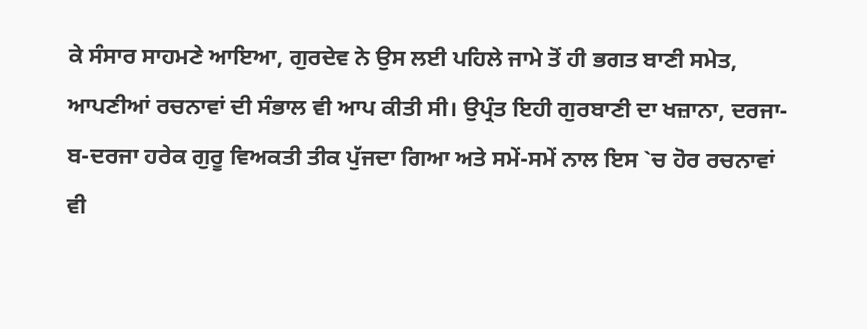ਕੇ ਸੰਸਾਰ ਸਾਹਮਣੇ ਆਇਆ, ਗੁਰਦੇਵ ਨੇ ਉਸ ਲਈ ਪਹਿਲੇ ਜਾਮੇ ਤੋਂ ਹੀ ਭਗਤ ਬਾਣੀ ਸਮੇਤ, ਆਪਣੀਆਂ ਰਚਨਾਵਾਂ ਦੀ ਸੰਭਾਲ ਵੀ ਆਪ ਕੀਤੀ ਸੀ। ਉਪ੍ਰੰਤ ਇਹੀ ਗੁਰਬਾਣੀ ਦਾ ਖਜ਼ਾਨਾ, ਦਰਜਾ-ਬ-ਦਰਜਾ ਹਰੇਕ ਗੁਰੂ ਵਿਅਕਤੀ ਤੀਕ ਪੁੱਜਦਾ ਗਿਆ ਅਤੇ ਸਮੇਂ-ਸਮੇਂ ਨਾਲ ਇਸ `ਚ ਹੋਰ ਰਚਨਾਵਾਂ ਵੀ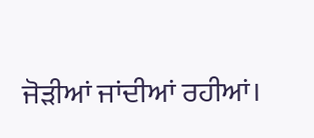ਜੋੜੀਆਂ ਜਾਂਦੀਆਂ ਰਹੀਆਂ।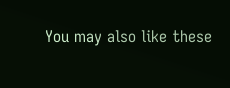You may also like these